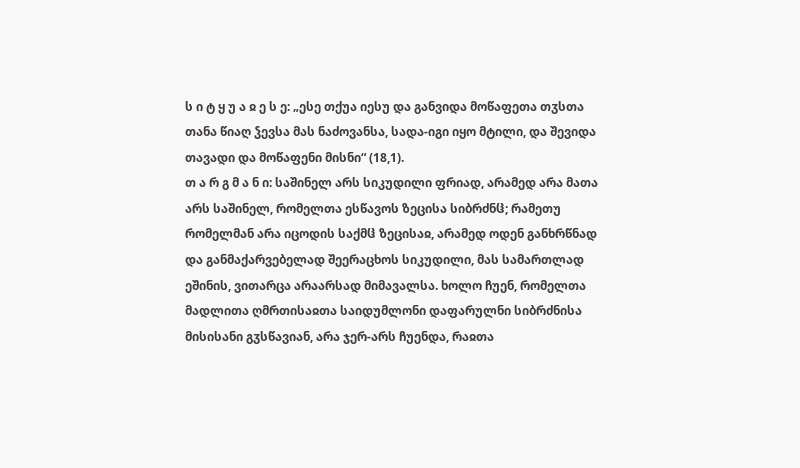ს ი ტ ყ უ ა ჲ ე ს ე: „ესე თქუა იესუ და განვიდა მოწაფეთა თჳსთა თანა წიაღ ჴევსა მას ნაძოვანსა, სადა-იგი იყო მტილი, და შევიდა თავადი და მოწაფენი მისნი“ (18,1).
თ ა რ გ მ ა ნ ი: საშინელ არს სიკუდილი ფრიად, არამედ არა მათა არს საშინელ, რომელთა ესწავოს ზეცისა სიბრძნჱ; რამეთუ რომელმან არა იცოდის საქმჱ ზეცისაჲ, არამედ ოდენ განხრწნად და განმაქარვებელად შეერაცხოს სიკუდილი, მას სამართლად ეშინის, ვითარცა არაარსად მიმავალსა. ხოლო ჩუენ, რომელთა მადლითა ღმრთისაჲთა საიდუმლონი დაფარულნი სიბრძნისა მისისანი გჳსწავიან, არა ჯერ-არს ჩუენდა, რაჲთა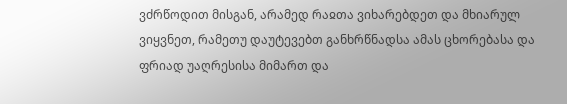ვძრწოდით მისგან, არამედ რაჲთა ვიხარებდეთ და მხიარულ ვიყვნეთ, რამეთუ დაუტევებთ განხრწნადსა ამას ცხორებასა და ფრიად უაღრესისა მიმართ და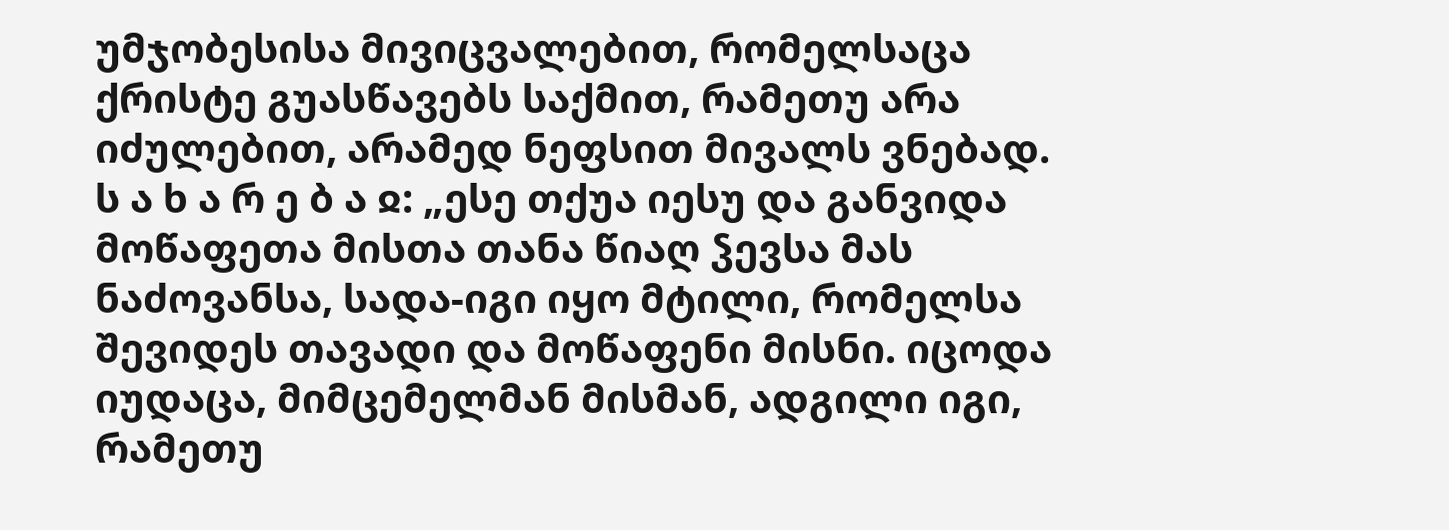უმჯობესისა მივიცვალებით, რომელსაცა ქრისტე გუასწავებს საქმით, რამეთუ არა იძულებით, არამედ ნეფსით მივალს ვნებად.
ს ა ხ ა რ ე ბ ა ჲ: „ესე თქუა იესუ და განვიდა მოწაფეთა მისთა თანა წიაღ ჴევსა მას ნაძოვანსა, სადა-იგი იყო მტილი, რომელსა შევიდეს თავადი და მოწაფენი მისნი. იცოდა იუდაცა, მიმცემელმან მისმან, ადგილი იგი, რამეთუ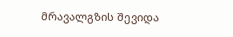მრავალგზის შევიდა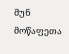მუნ მოწაფეთა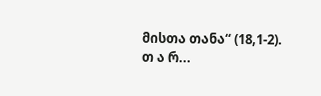მისთა თანა“ (18,1-2).
თ ა რ...